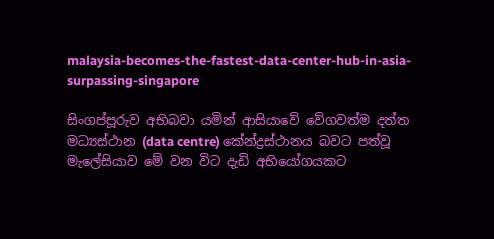malaysia-becomes-the-fastest-data-center-hub-in-asia-surpassing-singapore

සිංගප්පූරුව අභිබවා යමින් ආසියාවේ වේගවත්ම දත්ත මධ්‍යස්ථාන (data centre) කේන්ද්‍රස්ථානය බවට පත්වූ මැලේසියාව මේ වන විට දැඩි අභියෝගයකට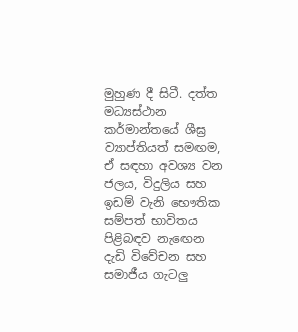මුහුණ දී සිටී. දත්ත මධ්‍යස්ථාන කර්මාන්තයේ ශීඝ්‍ර ව්‍යාප්තියත් සමඟම, ඒ සඳහා අවශ්‍ය වන ජලය, විදුලිය සහ ඉඩම් වැනි භෞතික සම්පත් භාවිතය පිළිබඳව නැඟෙන දැඩි විවේචන සහ සමාජීය ගැටලු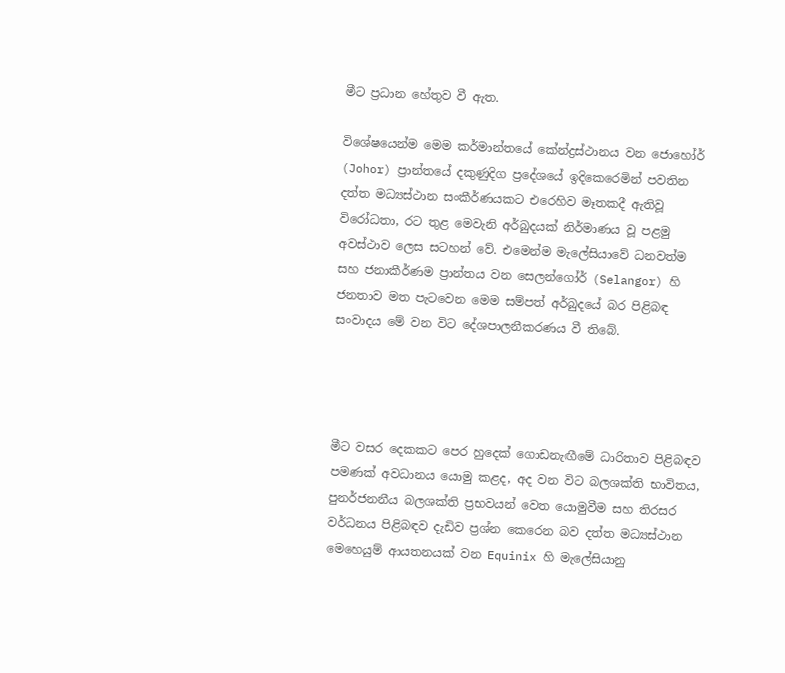මීට ප්‍රධාන හේතුව වී ඇත.

විශේෂයෙන්ම මෙම කර්මාන්තයේ කේන්ද්‍රස්ථානය වන ජොහෝර් (Johor) ප්‍රාන්තයේ දකුණුදිග ප්‍රදේශයේ ඉදිකෙරෙමින් පවතින දත්ත මධ්‍යස්ථාන සංකීර්ණයකට එරෙහිව මෑතකදී ඇතිවූ විරෝධතා, රට තුළ මෙවැනි අර්බුදයක් නිර්මාණය වූ පළමු අවස්ථාව ලෙස සටහන් වේ. එමෙන්ම මැලේසියාවේ ධනවත්ම සහ ජනාකීර්ණම ප්‍රාන්තය වන සෙලන්ගෝර් (Selangor) හි ජනතාව මත පැටවෙන මෙම සම්පත් අර්බුදයේ බර පිළිබඳ සංවාදය මේ වන විට දේශපාලනීකරණය වී තිබේ.




මීට වසර දෙකකට පෙර හුදෙක් ගොඩනැඟීමේ ධාරිතාව පිළිබඳව පමණක් අවධානය යොමු කළද, අද වන විට බලශක්ති භාවිතය, පුනර්ජනනීය බලශක්ති ප්‍රභවයන් වෙත යොමුවීම සහ තිරසර වර්ධනය පිළිබඳව දැඩිව ප්‍රශ්න කෙරෙන බව දත්ත මධ්‍යස්ථාන මෙහෙයුම් ආයතනයක් වන Equinix හි මැලේසියානු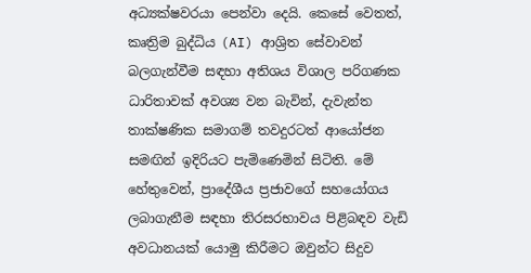අධ්‍යක්ෂවරයා පෙන්වා දෙයි. කෙසේ වෙතත්, කෘත්‍රිම බුද්ධිය (AI) ආශ්‍රිත සේවාවන් බලගැන්වීම සඳහා අතිශය විශාල පරිගණක ධාරිතාවක් අවශ්‍ය වන බැවින්, දැවැන්ත තාක්ෂණික සමාගම් තවදුරටත් ආයෝජන සමඟින් ඉදිරියට පැමිණෙමින් සිටිති. මේ හේතුවෙන්, ප්‍රාදේශීය ප්‍රජාවගේ සහයෝගය ලබාගැනීම සඳහා තිරසරභාවය පිළිබඳව වැඩි අවධානයක් යොමු කිරීමට ඔවුන්ට සිදුව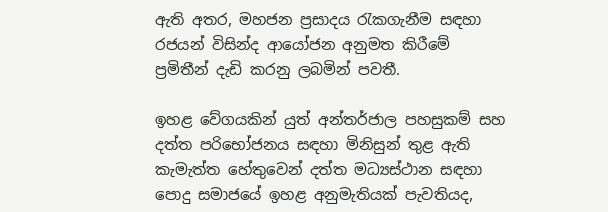ඇති අතර, මහජන ප්‍රසාදය රැකගැනීම සඳහා රජයන් විසින්ද ආයෝජන අනුමත කිරීමේ ප්‍රමිතීන් දැඩි කරනු ලබමින් පවතී.

ඉහළ වේගයකින් යුත් අන්තර්ජාල පහසුකම් සහ දත්ත පරිභෝජනය සඳහා මිනිසුන් තුළ ඇති කැමැත්ත හේතුවෙන් දත්ත මධ්‍යස්ථාන සඳහා පොදු සමාජයේ ඉහළ අනුමැතියක් පැවතියද,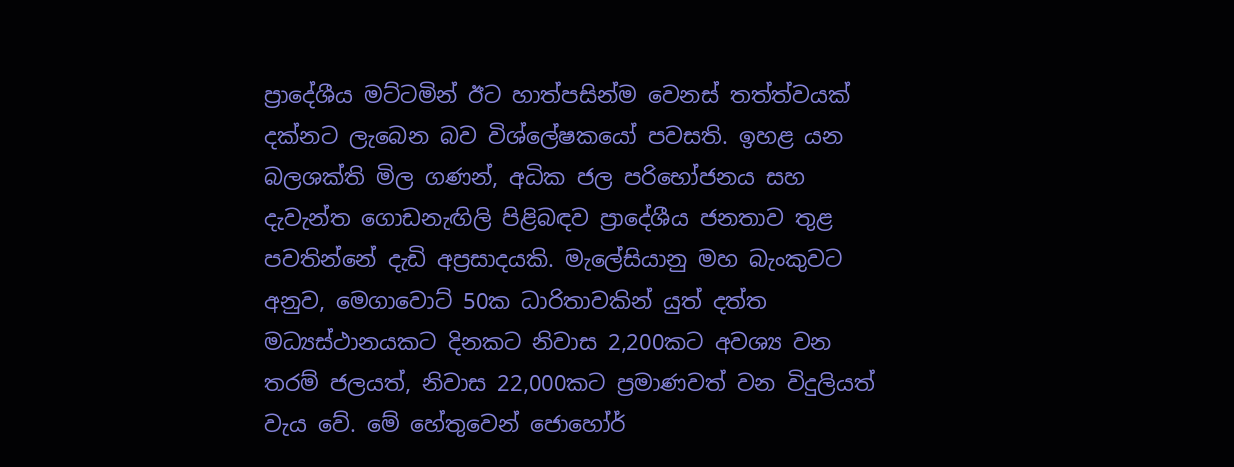ප්‍රාදේශීය මට්ටමින් ඊට හාත්පසින්ම වෙනස් තත්ත්වයක් දක්නට ලැබෙන බව විශ්ලේෂකයෝ පවසති. ඉහළ යන බලශක්ති මිල ගණන්, අධික ජල පරිභෝජනය සහ දැවැන්ත ගොඩනැඟිලි පිළිබඳව ප්‍රාදේශීය ජනතාව තුළ පවතින්නේ දැඩි අප්‍රසාදයකි. මැලේසියානු මහ බැංකුවට අනුව, මෙගාවොට් 50ක ධාරිතාවකින් යුත් දත්ත මධ්‍යස්ථානයකට දිනකට නිවාස 2,200කට අවශ්‍ය වන තරම් ජලයත්, නිවාස 22,000කට ප්‍රමාණවත් වන විදුලියත් වැය වේ. මේ හේතුවෙන් ජොහෝර්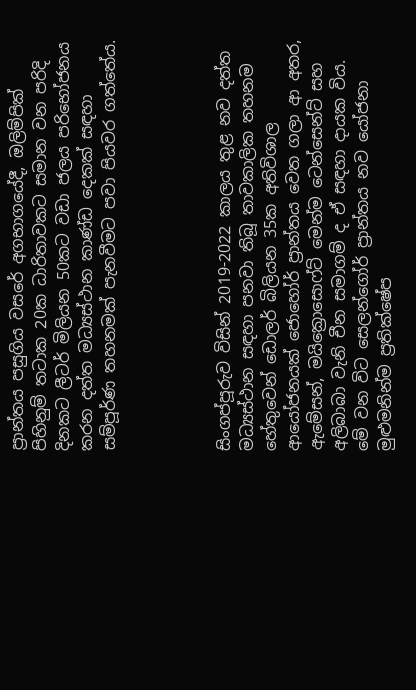ප්‍රාන්තය පසුගිය වසරේ අගභාගයේදී, ඔලිම්පික් පිහිනුම් තටාක 20ක ධාරිතාවකට සමාන වන පරිදි දිනකට ලීටර් මිලියන 50කට වඩා ජලය පරිභෝජනය කරන දත්ත මධ්‍යස්ථාන කාණ්ඩ දෙකක් සඳහා සම්පූර්ණ තහනමක් පැනවීමට පවා පියවර ගත්තේය.




සිංගප්පූරුව විසින් 2019-2022 කාලය තුළ නව දත්ත මධ්‍යස්ථාන සඳහා පනවා තිබූ තාවකාලික තහනම හේතුවෙන් ඩොලර් බිලියන 35ක අතිවිශාල ආයෝජනයක් ජොහෝර් ප්‍රාන්තය වෙත ගලා ආ අතර, ඇමේසන්, මයික්‍රොසොෆ්ට් මෙන්ම ටෙන්සෙන්ට් සහ අලිබාබා වැනි චීන සමාගම් ද ඒ සඳහා දායක විය. මේ වන විට සෙලන්ගෝර් ප්‍රාන්තය නව යෝජනා මුළුමනින්ම ප්‍රතික්ෂේප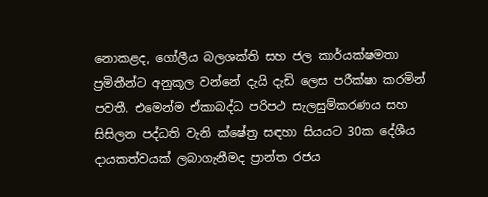නොකළද, ගෝලීය බලශක්ති සහ ජල කාර්යක්ෂමතා ප්‍රමිතීන්ට අනුකූල වන්නේ දැයි දැඩි ලෙස පරීක්ෂා කරමින් පවතී. එමෙන්ම ඒකාබද්ධ පරිපථ සැලසුම්කරණය සහ සිසිලන පද්ධති වැනි ක්ෂේත්‍ර සඳහා සියයට 30ක දේශීය දායකත්වයක් ලබාගැනීමද ප්‍රාන්ත රජය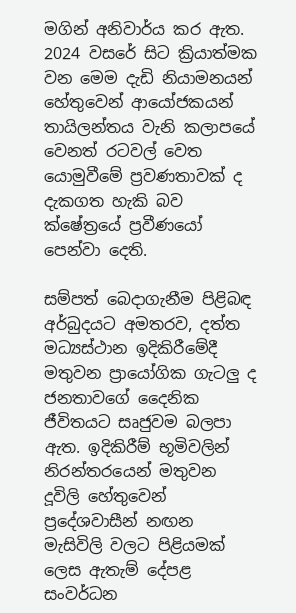මගින් අනිවාර්ය කර ඇත. 2024 වසරේ සිට ක්‍රියාත්මක වන මෙම දැඩි නියාමනයන් හේතුවෙන් ආයෝජකයන් තායිලන්තය වැනි කලාපයේ වෙනත් රටවල් වෙත යොමුවීමේ ප්‍රවණතාවක් ද දැකගත හැකි බව ක්ෂේත්‍රයේ ප්‍රවීණයෝ පෙන්වා දෙති.

සම්පත් බෙදාගැනීම පිළිබඳ අර්බුදයට අමතරව, දත්ත මධ්‍යස්ථාන ඉදිකිරීමේදී මතුවන ප්‍රායෝගික ගැටලු ද ජනතාවගේ දෛනික ජීවිතයට සෘජුවම බලපා ඇත. ඉදිකිරීම් භූමිවලින් නිරන්තරයෙන් මතුවන දූවිලි හේතුවෙන් ප්‍රදේශවාසීන් නඟන මැසිවිලි වලට පිළියමක් ලෙස ඇතැම් දේපළ සංවර්ධන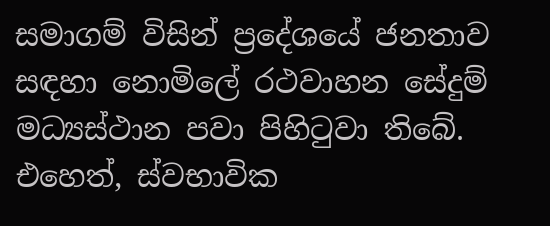සමාගම් විසින් ප්‍රදේශයේ ජනතාව සඳහා නොමිලේ රථවාහන සේදුම් මධ්‍යස්ථාන පවා පිහිටුවා තිබේ. එහෙත්, ස්වභාවික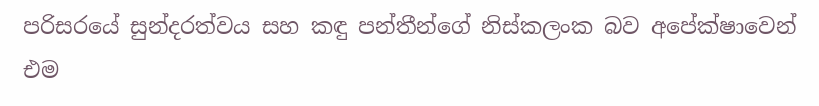පරිසරයේ සුන්දරත්වය සහ කඳු පන්තීන්ගේ නිස්කලංක බව අපේක්ෂාවෙන් එම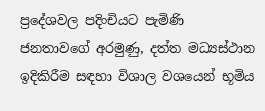ප්‍රදේශවල පදිංචියට පැමිණි ජනතාවගේ අරමුණු, දත්ත මධ්‍යස්ථාන ඉදිකිරීම සඳහා විශාල වශයෙන් භූමිය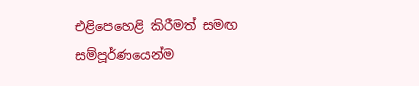එළිපෙහෙළි කිරීමත් සමඟ සම්පූර්ණයෙන්ම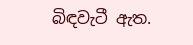බිඳවැටී ඇත.